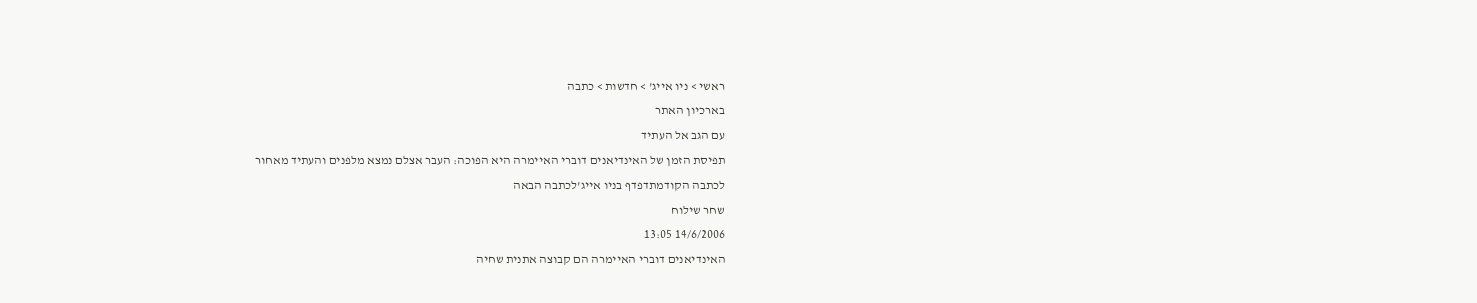ראשי > ניו אייג' > חדשות > כתבה
בארכיון האתר
עם הגב אל העתיד
תפיסת הזמן של האינדיאנים דוברי האיימרה היא הפוכה: העבר אצלם נמצא מלפנים והעתיד מאחור
לכתבה הקודמתדפדף בניו אייג'לכתבה הבאה
שחר שילוח
14/6/2006 13:05
האינדיאנים דוברי האיימרה הם קבוצה אתנית שחיה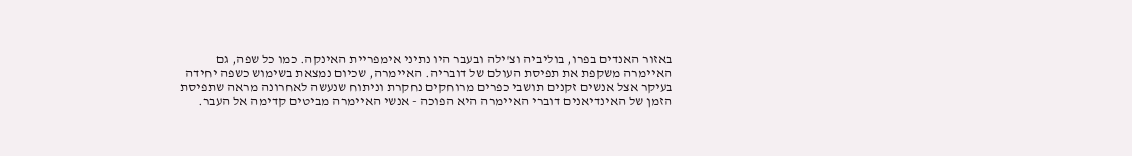באזור האנדים בפרו, בוליביה וצ'ילה ובעבר היו נתיני אימפריית האינקה. כמו כל שפה, גם האיימרה משקפת את תפיסת העולם של דובריה. האיימרה, שכיום נמצאת בשימוש כשפה יחידה בעיקר אצל אנשים זקנים תושבי כפרים מרוחקים נחקרת וניתוח שנעשה לאחרונה מראה שתפיסת הזמן של האינדיאנים דוברי האיימרה היא הפוכה - אנשי האיימרה מביטים קדימה אל העבר.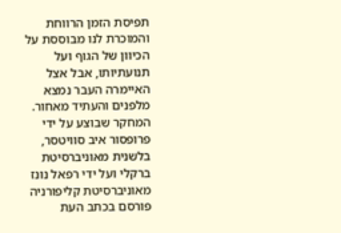תפיסת הזמן הרווחת והמוכרת לנו מבוססת על הכיוון של הגוף ועל תנועתיותו, אבל אצל האיימרה העבר נמצא מלפנים והעתיד מאחור. המחקר שבוצע על ידי פרופסור איב סוויטסר, בלשנית מאוניברסיטת ברקלי ועל ידי רפאל נונז מאוניברסיטת קליפורניה פורסם בכתב העת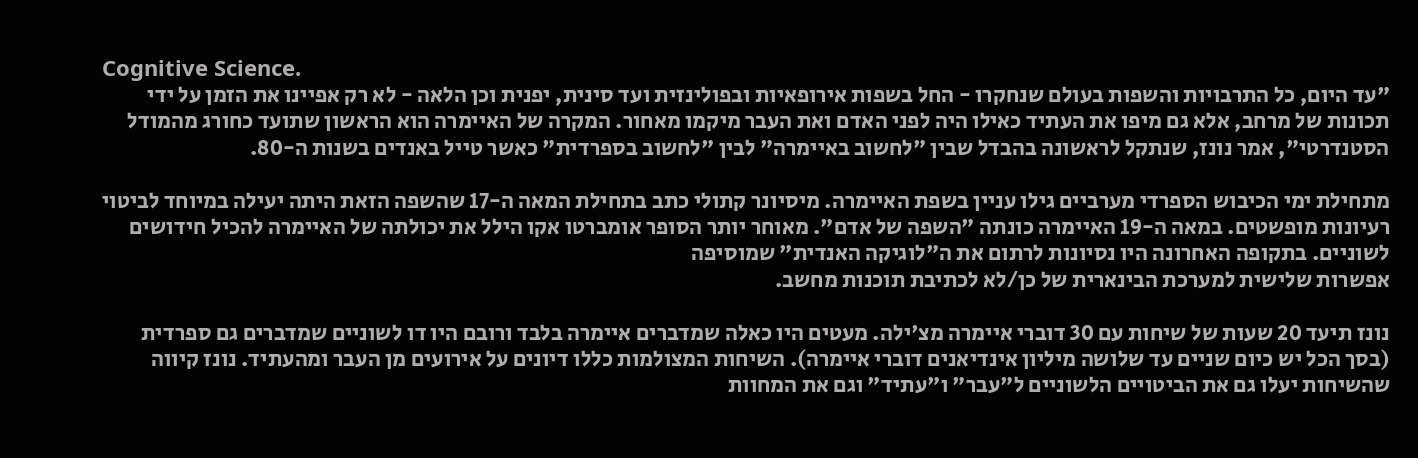Cognitive Science.
"עד היום, כל התרבויות והשפות בעולם שנחקרו - החל בשפות אירופאיות ובפולינזית ועד סינית, יפנית וכן הלאה - לא רק אפיינו את הזמן על ידי תכונות של מרחב, אלא גם מיפו את העתיד כאילו היה לפני האדם ואת העבר מיקמו מאחור. המקרה של האיימרה הוא הראשון שתועד כחורג מהמודל הסטנדרטי", אמר נונז, שנתקל לראשונה בהבדל שבין "לחשוב באיימרה" לבין "לחשוב בספרדית" כאשר טייל באנדים בשנות ה-80.

מתחילת ימי הכיבוש הספרדי מערביים גילו עניין בשפת האיימרה. מיסיונר קתולי כתב בתחילת המאה ה-17 שהשפה הזאת היתה יעילה במיוחד לביטוי רעיונות מופשטים. במאה ה-19 האיימרה כונתה "השפה של אדם". מאוחר יותר הסופר אומברטו אקו הילל את יכולתה של האיימרה להכיל חידושים לשוניים. בתקופה האחרונה היו נסיונות לרתום את ה"לוגיקה האנדית" שמוסיפה
אפשרות שלישית למערכת הבינארית של כן/לא לכתיבת תוכנות מחשב.

נונז תיעד 20 שעות של שיחות עם 30 דוברי איימרה מצ'ילה. מעטים היו כאלה שמדברים איימרה בלבד ורובם היו דו לשוניים שמדברים גם ספרדית (בסך הכל יש כיום שניים עד שלושה מיליון אינדיאנים דוברי איימרה). השיחות המצולמות כללו דיונים על אירועים מן העבר ומהעתיד. נונז קיווה שהשיחות יעלו גם את הביטויים הלשוניים ל"עבר" ו"עתיד" וגם את המחוות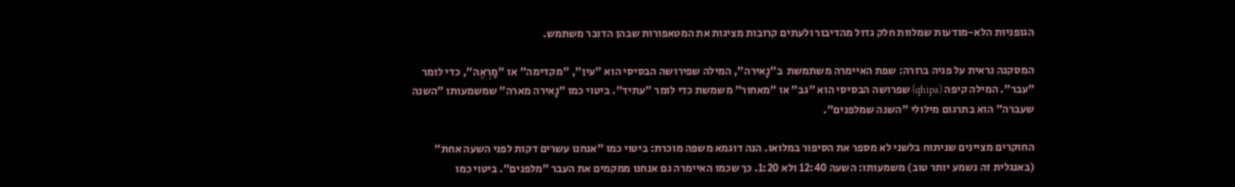הגופניות הלא-מודעות שמלוות חלק גדול מהדיבור ולעתים קרובות מציגות את המטאפורות שבהן הדובר משתמש.

המסקנה נראית על פניה ברורה: שפת האיימרה משתמשת  ב"נָאירה", המילה שפירושה הבסיסי הוא "עין", "מקדימה" או "מַרְאֶה", כדי לומר "עבר". המילה קיפה (qhipa) שפרושה הבסיסי הוא "גב" או "מאחור" משמשת כדי לומר "עתיד". ביטוי כמו "נָאירה מארה" שמשמעותו "השנה שעברה" הוא בתרגום מילולי "השנה שמלפנים".

החוקרים מציינים שניתוח בלשני לא מספר את הסיפור במלואו. הנה דוגמא משפה מוכרת: ביטוי כמו "אנחנו עשרים דקות לפני השעה אחת" (באנגלית זה נשמע יותר טוב) משמעותו: השעה 12:40 ולא 1:20. כך שכמו האיימרה גם אנחנו ממקמים את העבר "מלפנים". ביטוי כמו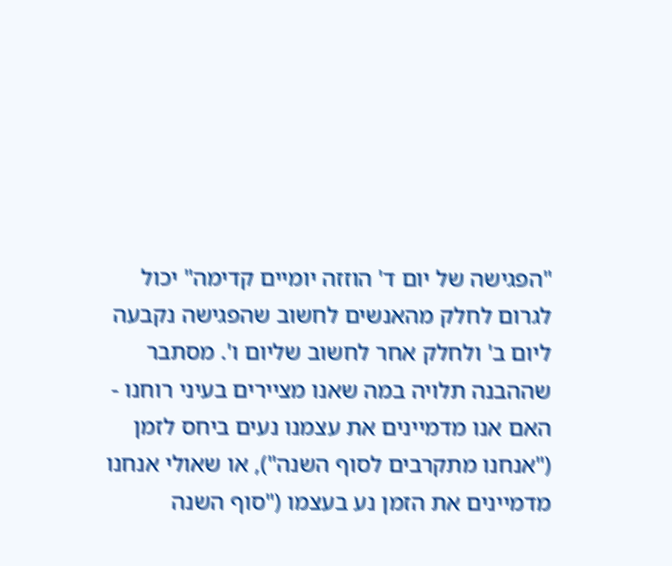"הפגישה של יום ד' הוזזה יומיים קדימה" יכול לגרום לחלק מהאנשים לחשוב שהפגישה נקבעה ליום ב' ולחלק אחר לחשוב שליום ו'. מסתבר שההבנה תלויה במה שאנו מציירים בעיני רוחנו - האם אנו מדמיינים את עצמנו נעים ביחס לזמן ("אנחנו מתקרבים לסוף השנה"), או שאולי אנחנו מדמיינים את הזמן נע בעצמו ("סוף השנה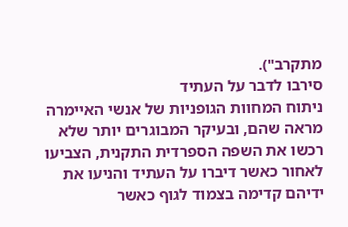מתקרב").
סירבו לדבר על העתיד
ניתוח המחוות הגופניות של אנשי האיימרה מראה שהם, ובעיקר המבוגרים יותר שלא רכשו את השפה הספרדית התקנית, הצביעו לאחור כאשר דיברו על העתיד והניעו את ידיהם קדימה בצמוד לגוף כאשר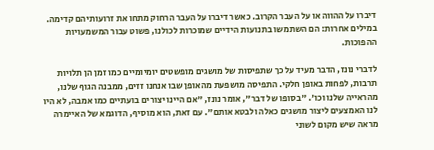דיברו על ההווה או על העבר הקרוב. כאשר דיברו על העבר הרחוק מתחו את זרועותיהם קדימה. במילים אחרות: הם השתמשו בתנועות הידיים שמוכרות לכולנו, פשוט עבור המשמעויות ההפוכות.

לדברי נונז, הדבר מעיד על כך שתפיסות של מושגים מופשטים יומיומיים כמו זמן הן תלויות תרבות, לפחות באופן חלקי. התפיסה מושפעת מהאופן שבו אנחנו זזים, ממבנה הגוף שלנו, מהראייה שלנו וכו'. "בסופו של דבר", אומר נונז, "אם היינו יצורים בועתיים כמו אמבה, לא היו לנו האמצעים ליצור מושגים כאלה ולבטא אותם". עם זאת, הוא מוסיף, הדוגמא של האיימרה מראה שיש מקום לשוני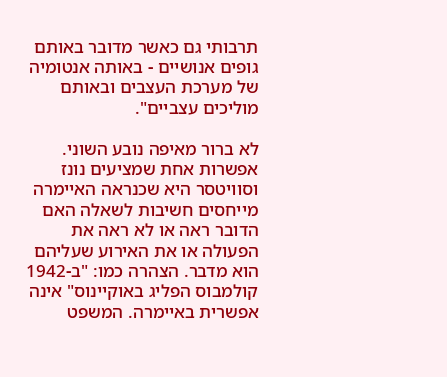תרבותי גם כאשר מדובר באותם גופים אנושיים - באותה אנטומיה של מערכת העצבים ובאותם מוליכים עצביים".

לא ברור מאיפה נובע השוני. אפשרות אחת שמציעים נונז וסוויטסר היא שכנראה האיימרה מייחסים חשיבות לשאלה האם הדובר ראה או לא ראה את הפעולה או את האירוע שעליהם הוא מדבר. הצהרה כמו: "ב-1942 קולמבוס הפליג באוקיינוס" אינה אפשרית באיימרה. המשפט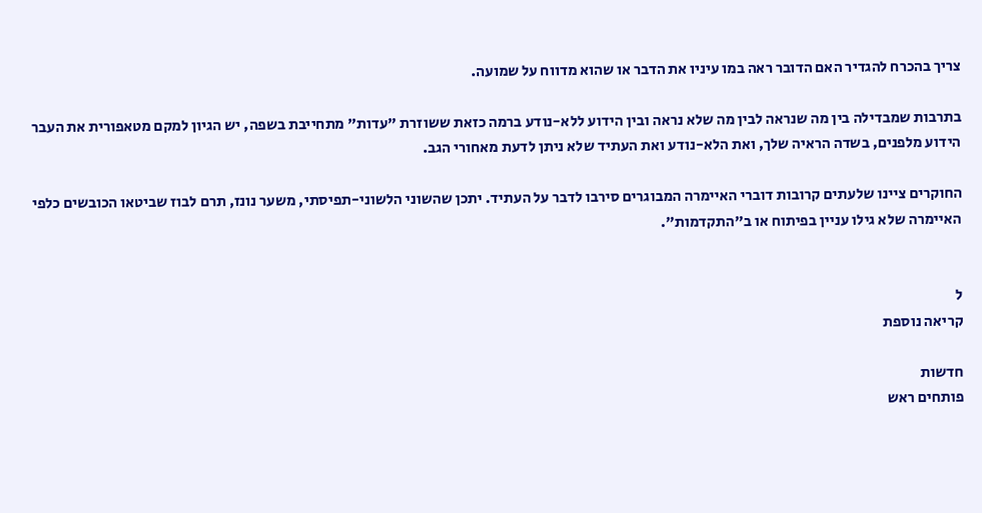צריך בהכרח להגדיר האם הדובר ראה במו עיניו את הדבר או שהוא מדווח על שמועה.

בתרבות שמבדילה בין מה שנראה לבין מה שלא נראה ובין הידוע ללא-נודע ברמה כזאת ששוזרת "עדות" מתחייבת בשפה, יש הגיון למקם מטאפורית את העבר הידוע מלפנים, בשדה הראיה שלך, ואת הלא-נודע ואת העתיד שלא ניתן לדעת מאחורי הגב.

החוקרים ציינו שלעתים קרובות דוברי האיימרה המבוגרים סירבו לדבר על העתיד. יתכן שהשוני הלשוני-תפיסתי, משער נונז, תרם לבוז שביטאו הכובשים כלפי האיימרה שלא גילו עניין בפיתוח או ב"התקדמות".


ל
קריאה נוספת

חדשות
פותחים ראש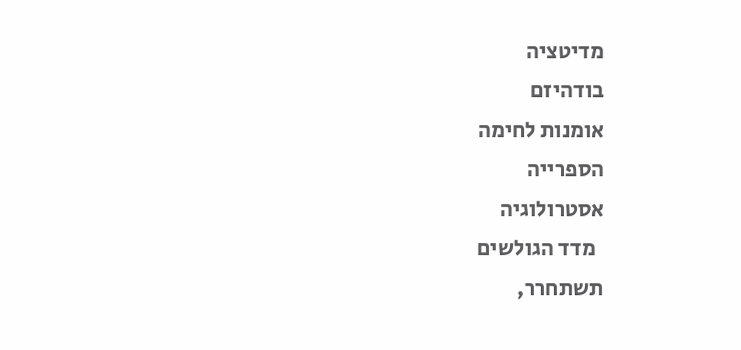מדיטציה
בודהיזם
אומנות לחימה
הספרייה
אסטרולוגיה
  מדד הגולשים
תשתחרר,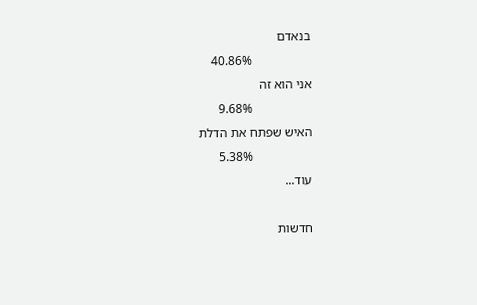בנאדם
                  40.86%
אני הוא זה
                  9.68%
האיש שפתח את הדלת
                  5.38%
עוד...

חדשות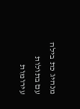מנהיג כת בילה עם בתולות עירומות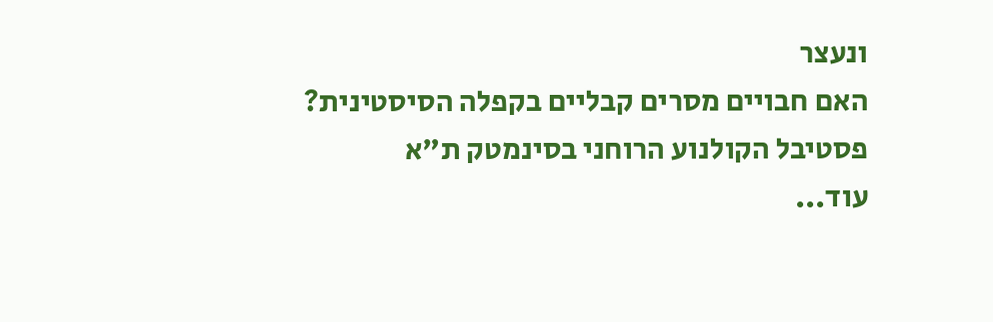ונעצר
האם חבויים מסרים קבליים בקפלה הסיסטינית?
פסטיבל הקולנוע הרוחני בסינמטק ת"א
עוד...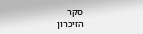סקר
הזיכרון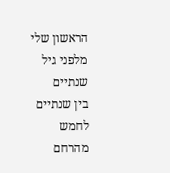הראשון שלי
מלפני גיל שנתיים
בין שנתיים לחמש
מהרחם